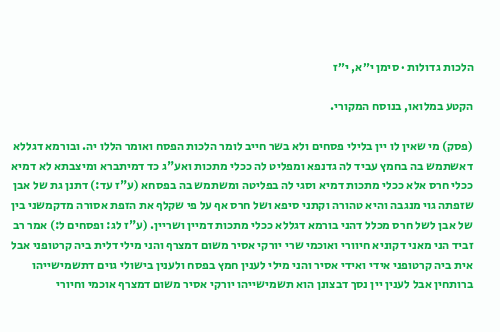הלכות גדולות · סימן י״א, י״ז

הקטע במלואו, בנוסח המקורי.

(פסק) מי שאין לו יין בלילי פסחים ולא בשר חייב לומר הלכות הפסח ואומר הללו יה. ובורמא דגללא דאשתמש בה בחמץ עביד לה גדנפא ומפליט לה ככלי מתכות ואע"ג כד דמיתברא ומיצבתא לא דמיא ככלי חרס אלא ככלי מתכות דמיא וסגי לה בפליטה ומשתמש בה בפסחא (ע"ז עד:) דתנן גת של אבן שזפתה גוי מנגבה והיא טהורה וקתני סיפא ושל חרס אף על פי שקלף את הזפת אסורה מדקמשני בין של אבן לשל חרס מכלל דהני בורמא דגללא ככלי מתכות דמיין ושריין. (ע"ז לג: ופסחים ל:) אמר רב זביד הני מאני דקוניא חיוורי ואוכמי שרי יורקי אסיר משום דמצרף והני מילי דלית ביה קרטופני אבל אית ביה קרטופני אידי ואידי אסיר והני מילי לענין חמץ בפסח ולענין בישולי גוים דתשמישייהו ברותחין אבל לענין יין נסך דבצונן הוא תשמישייהו יורקי אסיר משום דמצרף אוכמי וחיורי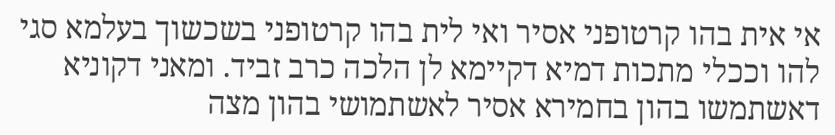אי אית בהו קרטופני אסיר ואי לית בהו קרטופני בשכשוך בעלמא סגי להו וככלי מתכות דמיא דקיימא לן הלכה כרב זביד. ומאני דקוניא דאשתמשו בהון בחמירא אסיר לאשתמושי בהון מצה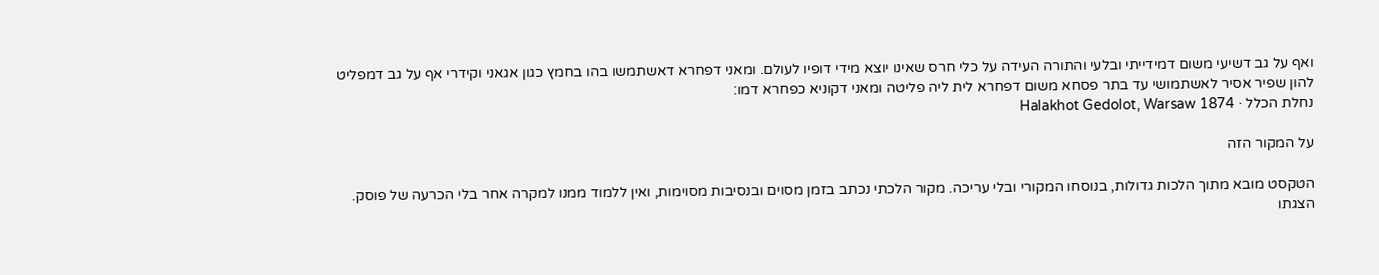ואף על גב דשיעי משום דמידייתי ובלעי והתורה העידה על כלי חרס שאינו יוצא מידי דופיו לעולם. ומאני דפחרא דאשתמשו בהו בחמץ כגון אגאני וקידרי אף על גב דמפליט להון שפיר אסיר לאשתמושי עד בתר פסחא משום דפחרא לית ליה פליטה ומאני דקוניא כפחרא דמו:
נחלת הכלל · Halakhot Gedolot, Warsaw 1874

על המקור הזה

הטקסט מובא מתוך הלכות גדולות, בנוסחו המקורי ובלי עריכה. מקור הלכתי נכתב בזמן מסוים ובנסיבות מסוימות, ואין ללמוד ממנו למקרה אחר בלי הכרעה של פוסק. הצגתו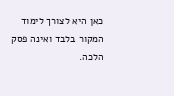כאן היא לצורך לימוד המקור בלבד ואינה פסק הלכה.